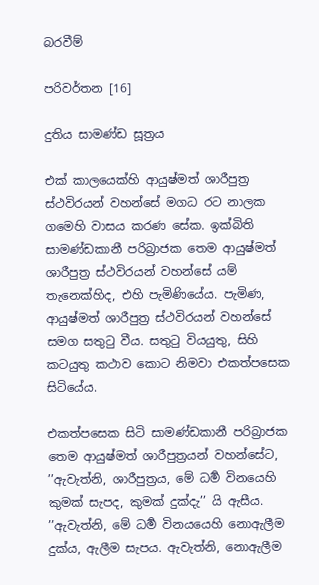බරවීම්

පරිවර්තන [16]

දුතිය සාමණ්ඩ සූත්‍රය

එක් කාලයෙක්හි ආයුෂ්මත් ශාරීපුත්‍ර ස්ථවිරයන් වහන්සේ මගධ රට නාලක ගමෙහි වාසය කරණ සේක. ඉක්බිති සාමණ්ඩකානී පරිබ්‍රාජක තෙම ආයුෂ්මත් ශාරීපුත්‍ර ස්ථවිරයන් වහන්සේ යම් තැනෙක්හිද, එහි පැමිණියේය. පැමිණ, ආයුෂ්මත් ශාරීපුත්‍ර ස්ථවිරයන් වහන්සේ සමග සතුටු වීය. සතුටු වියයුතු, සිහි කටයුතු කථාව කොට නිමවා එකත්පසෙක සිටියේය.

එකත්පසෙක සිටි සාමණ්ඩකානී පරිබ්‍රාජක තෙම ආයුෂ්මත් ශාරීපුත්‍රයන් වහන්සේට, ’’ඇවැත්නි, ශාරීපුත්‍රය, මේ ධර්‍ම විනයෙහි කුමක් සැපද, කුමක් දුක්දැ’’ යි ඇසීය. ’’ඇවැත්නි, මේ ධර්‍ම විනයයෙහි නොඇලීම දුක්ය, ඇලීම සැපය. ඇවැත්නි, නොඇලීම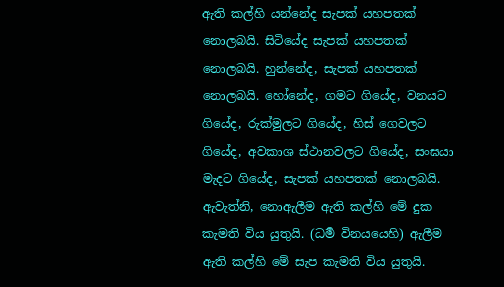ඇති කල්හි යන්නේද සැපක් යහපතක් නොලබයි. සිටියේද සැපක් යහපතක් නොලබයි. හුන්නේද, සැපක් යහපතක් නොලබයි. හෝනේද, ගමට ගියේද, වනයට ගියේද, රුක්මුලට ගියේද, හිස් ගෙවලට ගියේද, අවකාශ ස්ථානවලට ගියේද, සංඝයා මැදට ගියේද, සැපක් යහපතක් නොලබයි. ඇවැත්නි, නොඇලීම ඇති කල්හි මේ දුක කැමති විය යුතුයි. (ධර්‍ම විනයයෙහි) ඇලීම ඇති කල්හි මේ සැප කැමති විය යුතුයි.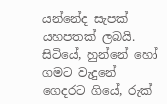යන්නේද සැපක් යහපතක් ලබයි. සිටියේ, හුන්නේ හෝ ගමට වැදුනේ ගෙදරට ගියේ, රුක්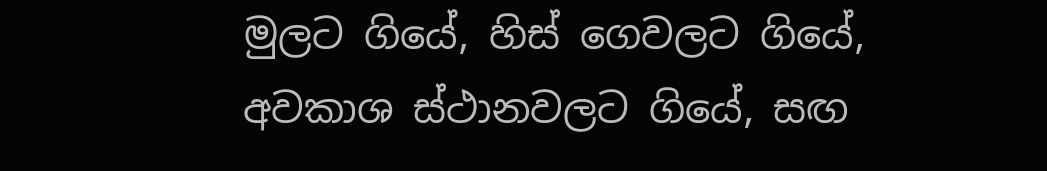මුලට ගියේ, හිස් ගෙවලට ගියේ, අවකාශ ස්ථානවලට ගියේ, සඟ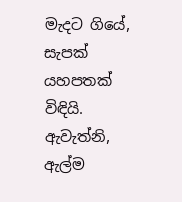මැදට ගියේ, සැපක් යහපතක් විඳියි. ඇවැත්නි, ඇල්ම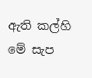ඇති කල්හි මේ සැප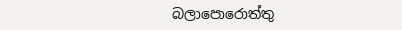බලාපොරොත්තු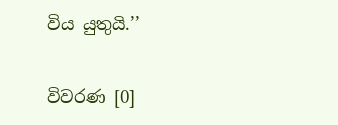විය යුතුයි.’’

විවරණ [0]